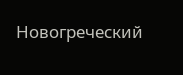Новогреческий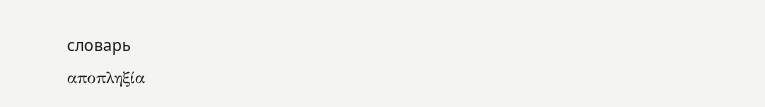словарь
αποπληξία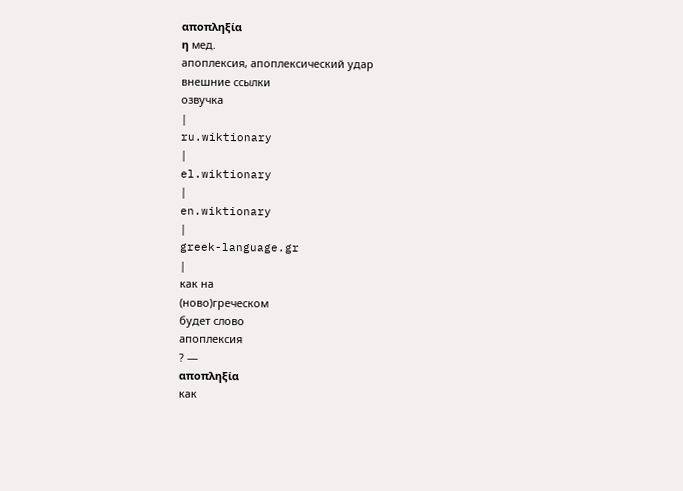αποπληξία
η мед.
апоплексия, апоплексический удар
внешние ссылки
озвучка
|
ru.wiktionary
|
el.wiktionary
|
en.wiktionary
|
greek-language.gr
|
как на
(ново)греческом
будет слово
апоплексия
? —
αποπληξία
как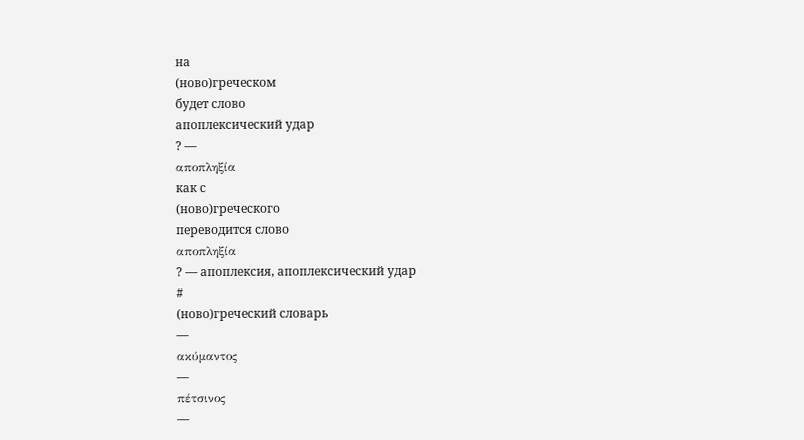на
(ново)греческом
будет слово
апоплексический удар
? —
αποπληξία
как с
(ново)греческого
переводится слово
αποπληξία
? — апоплексия, апоплексический удар
#
(ново)греческий словарь
—
ακύμαντος
—
πέτσινος
—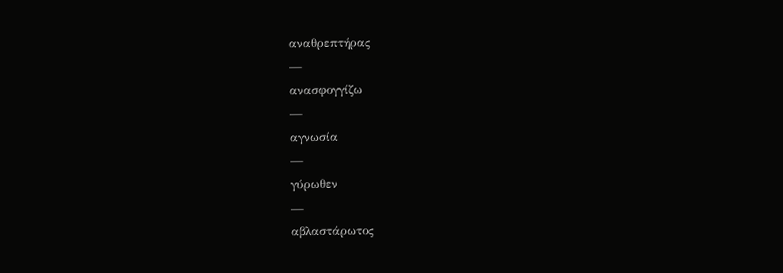αναθρεπτήρας
—
ανασφογγίζω
—
αγνωσία
—
γύρωθεν
—
αβλαστάρωτος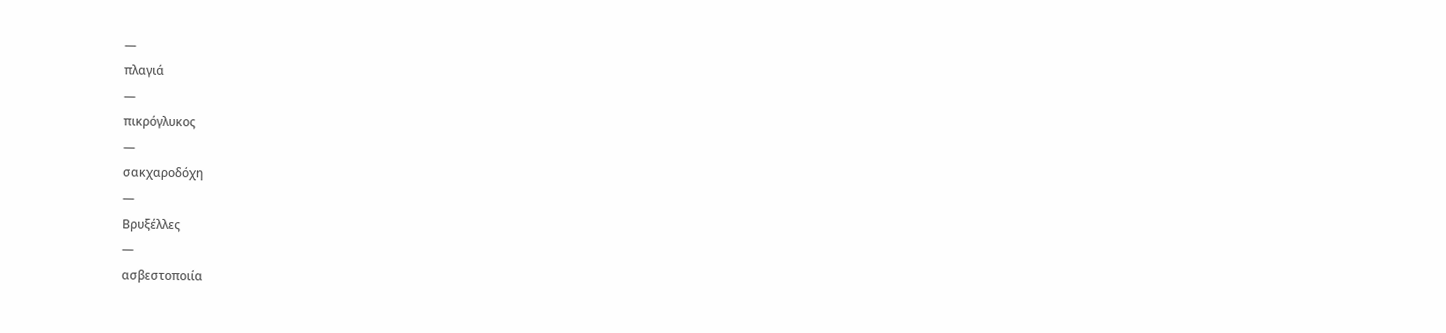—
πλαγιά
—
πικρόγλυκος
—
σακχαροδόχη
—
Βρυξέλλες
—
ασβεστοποιία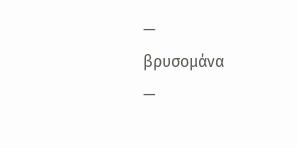—
βρυσομάνα
—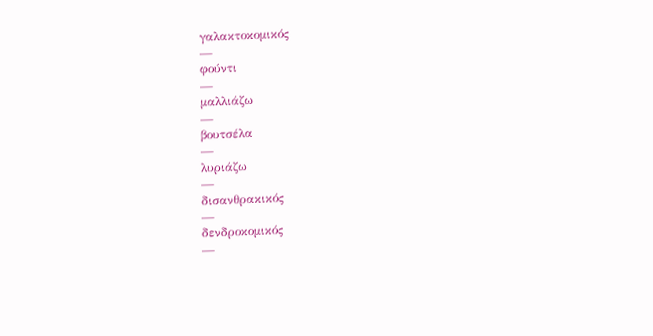γαλακτοκομικός
—
φούντι
—
μαλλιάζω
—
βουτσέλα
—
λυριάζω
—
δισανθρακικός
—
δενδροκομικός
—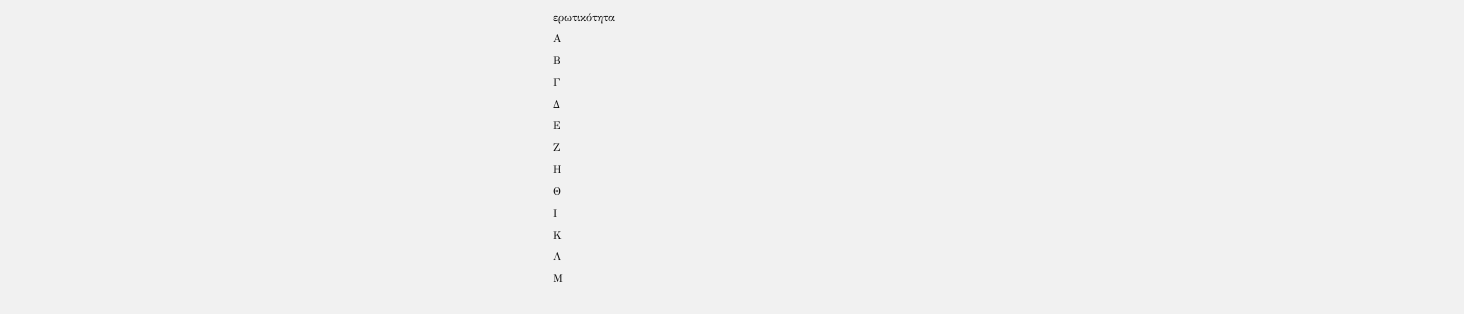ερωτικότητα
Α
Β
Γ
Δ
Ε
Ζ
Η
Θ
Ι
Κ
Λ
Μ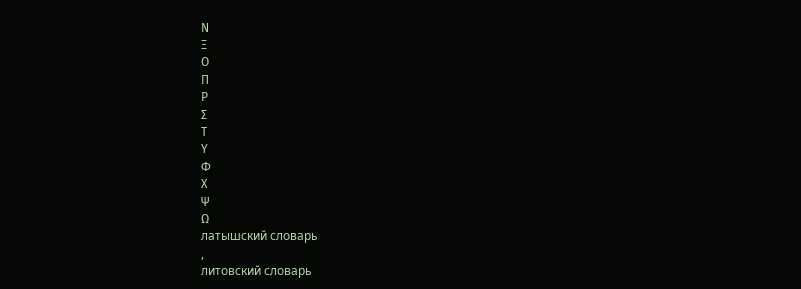Ν
Ξ
Ο
Π
Ρ
Σ
Τ
Υ
Φ
Χ
Ψ
Ω
латышский словарь
,
литовский словарь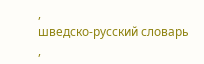,
шведско-русский словарь
,